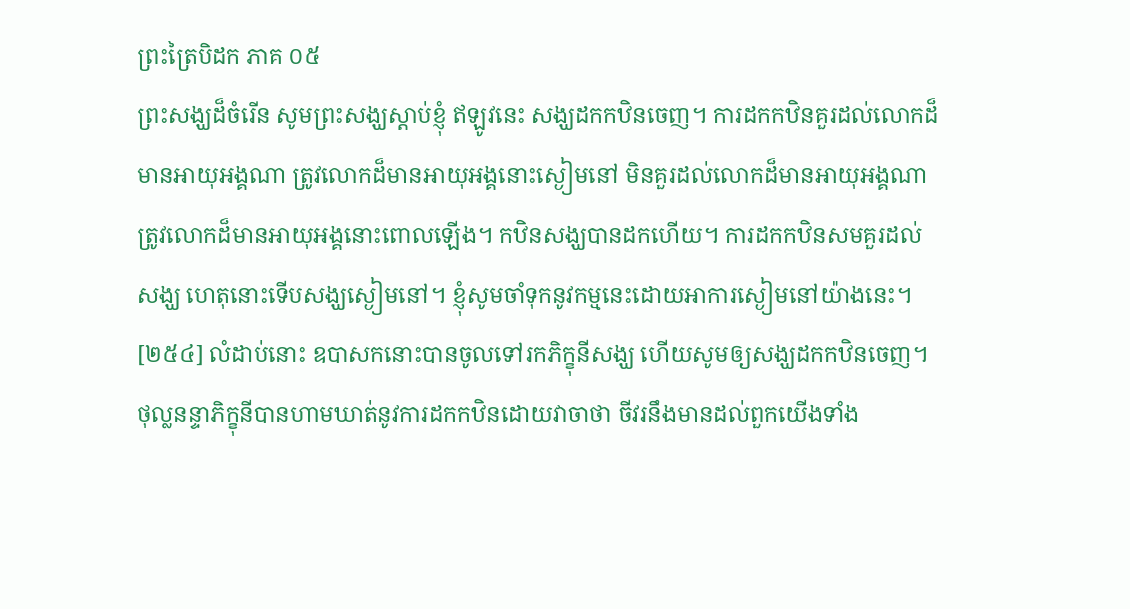ព្រះត្រៃបិដក ភាគ ០៥
ព្រះសង្ឃដ៏ចំរើន សូមព្រះសង្ឃស្តាប់ខ្ញុំ ឥឡូវនេះ សង្ឃដកកឋិនចេញ។ ការដកកឋិនគួរដល់លោកដ៏មានអាយុអង្គណា ត្រូវលោកដ៏មានអាយុអង្គនោះស្ងៀមនៅ មិនគួរដល់លោកដ៏មានអាយុអង្គណា ត្រូវលោកដ៏មានអាយុអង្គនោះពោលឡើង។ កឋិនសង្ឃបានដកហើយ។ ការដកកឋិនសមគួរដល់សង្ឃ ហេតុនោះទើបសង្ឃស្ងៀមនៅ។ ខ្ញុំសូមចាំទុកនូវកម្មនេះដោយអាការស្ងៀមនៅយ៉ាងនេះ។
[២៥៤] លំដាប់នោះ ឧបាសកនោះបានចូលទៅរកភិក្ខុនីសង្ឃ ហើយសូមឲ្យសង្ឃដកកឋិនចេញ។ ថុល្លនន្ទាភិក្ខុនីបានហាមឃាត់នូវការដកកឋិនដោយវាចាថា ចីវរនឹងមានដល់ពួកយើងទាំង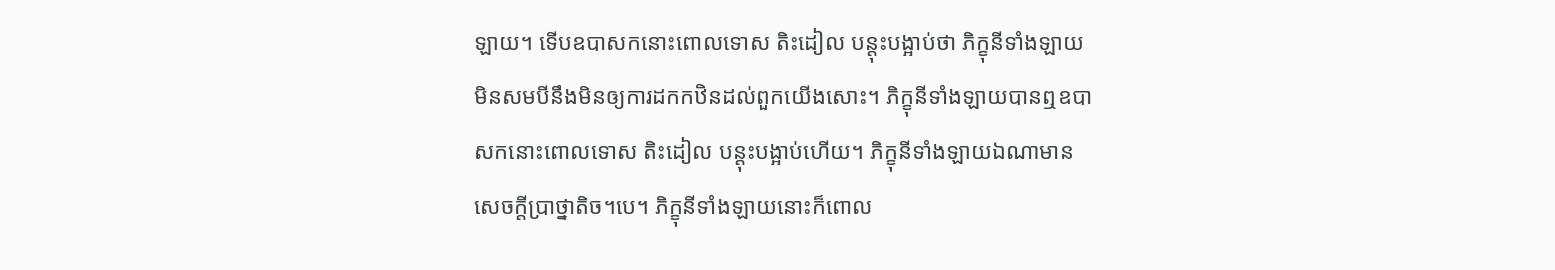ឡាយ។ ទើបឧបាសកនោះពោលទោស តិះដៀល បន្តុះបង្អាប់ថា ភិក្ខុនីទាំងឡាយ មិនសមបីនឹងមិនឲ្យការដកកឋិនដល់ពួកយើងសោះ។ ភិក្ខុនីទាំងឡាយបានឮឧបាសកនោះពោលទោស តិះដៀល បន្តុះបង្អាប់ហើយ។ ភិក្ខុនីទាំងឡាយឯណាមានសេចក្តីប្រាថ្នាតិច។បេ។ ភិក្ខុនីទាំងឡាយនោះក៏ពោល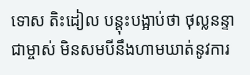ទោស តិះដៀល បន្តុះបង្អាប់ថា ថុល្លនន្ទាជាម្ចាស់ មិនសមបីនឹងហាមឃាត់នូវការ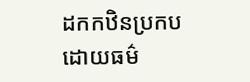ដកកឋិនប្រកបដោយធម៌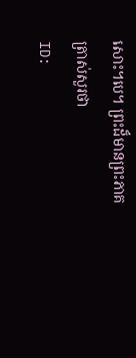សោះ។បេ។ ព្រះដ៏មានព្រះភាគត្រាស់សួរថា
ID: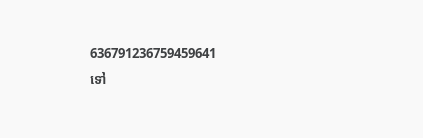636791236759459641
ទៅ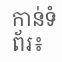កាន់ទំព័រ៖